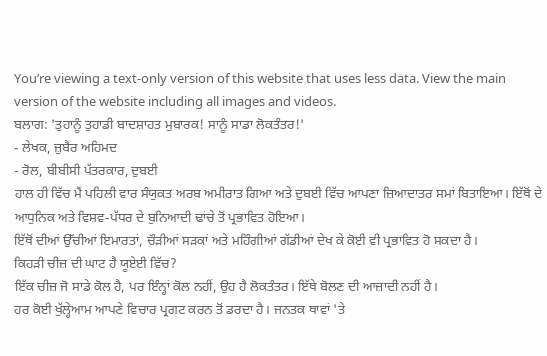You’re viewing a text-only version of this website that uses less data. View the main version of the website including all images and videos.
ਬਲਾਗ: 'ਤੁਹਾਨੂੰ ਤੁਹਾਡੀ ਬਾਦਸ਼ਾਹਤ ਮੁਬਾਰਕ! ਸਾਨੂੰ ਸਾਡਾ ਲੋਕਤੰਤਰ!'
- ਲੇਖਕ, ਜ਼ੁਬੈਰ ਅਹਿਮਦ
- ਰੋਲ, ਬੀਬੀਸੀ ਪੱਤਰਕਾਰ, ਦੁਬਈ
ਹਾਲ ਹੀ ਵਿੱਚ ਮੈਂ ਪਹਿਲੀ ਵਾਰ ਸੰਯੁਕਤ ਅਰਬ ਅਮੀਰਾਤ ਗਿਆ ਅਤੇ ਦੁਬਈ ਵਿੱਚ ਆਪਣਾ ਜ਼ਿਆਦਾਤਰ ਸਮਾਂ ਬਿਤਾਇਆ। ਇੱਥੋਂ ਦੇ ਆਧੁਨਿਕ ਅਤੇ ਵਿਸ਼ਵ-ਪੱਧਰ ਦੇ ਬੁਨਿਆਦੀ ਢਾਂਚੇ ਤੋਂ ਪ੍ਰਭਾਵਿਤ ਹੋਇਆ।
ਇੱਥੋਂ ਦੀਆਂ ਉੱਚੀਆਂ ਇਮਾਰਤਾਂ, ਚੌੜੀਆਂ ਸੜਕਾਂ ਅਤੇ ਮਹਿੰਗੀਆਂ ਗੱਡੀਆਂ ਦੇਖ ਕੇ ਕੋਈ ਵੀ ਪ੍ਰਭਾਵਿਤ ਹੋ ਸਕਦਾ ਹੈ।
ਕਿਹੜੀ ਚੀਜ਼ ਦੀ ਘਾਟ ਹੈ ਯੂਏਈ ਵਿੱਚ?
ਇੱਕ ਚੀਜ਼ ਜੋ ਸਾਡੇ ਕੋਲ ਹੈ, ਪਰ ਇੰਨ੍ਹਾਂ ਕੋਲ ਨਹੀਂ, ਉਹ ਹੈ ਲੋਕਤੰਤਰ। ਇੱਥੇ ਬੋਲਣ ਦੀ ਆਜ਼ਾਦੀ ਨਹੀਂ ਹੈ।
ਹਰ ਕੋਈ ਖੁੱਲ੍ਹੇਆਮ ਆਪਣੇ ਵਿਚਾਰ ਪ੍ਰਗਟ ਕਰਨ ਤੋਂ ਡਰਦਾ ਹੈ। ਜਨਤਕ ਥਾਵਾਂ 'ਤੇ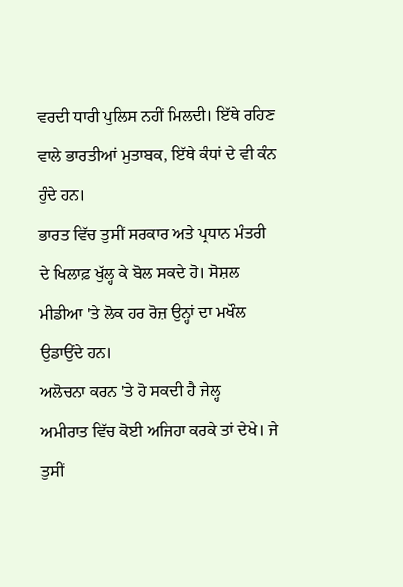ਵਰਦੀ ਧਾਰੀ ਪੁਲਿਸ ਨਹੀਂ ਮਿਲਦੀ। ਇੱਥੇ ਰਹਿਣ ਵਾਲੇ ਭਾਰਤੀਆਂ ਮੁਤਾਬਕ, ਇੱਥੇ ਕੰਧਾਂ ਦੇ ਵੀ ਕੰਨ ਹੁੰਦੇ ਹਨ।
ਭਾਰਤ ਵਿੱਚ ਤੁਸੀਂ ਸਰਕਾਰ ਅਤੇ ਪ੍ਰਧਾਨ ਮੰਤਰੀ ਦੇ ਖਿਲਾਫ਼ ਖੁੱਲ੍ਹ ਕੇ ਬੋਲ ਸਕਦੇ ਹੋ। ਸੋਸ਼ਲ ਮੀਡੀਆ 'ਤੇ ਲੋਕ ਹਰ ਰੋਜ਼ ਉਨ੍ਹਾਂ ਦਾ ਮਖੌਲ ਉਡਾਉਂਦੇ ਹਨ।
ਅਲੋਚਨਾ ਕਰਨ 'ਤੇ ਹੋ ਸਕਦੀ ਹੈ ਜੇਲ੍ਹ
ਅਮੀਰਾਤ ਵਿੱਚ ਕੋਈ ਅਜਿਹਾ ਕਰਕੇ ਤਾਂ ਦੇਖੇ। ਜੇ ਤੁਸੀਂ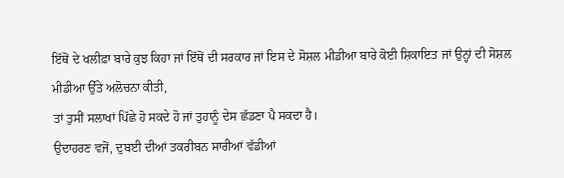ਇੱਥੋਂ ਦੇ ਖਲੀਫ਼ਾ ਬਾਰੇ ਕੁਝ ਕਿਹਾ ਜਾਂ ਇੱਥੋਂ ਦੀ ਸਰਕਾਰ ਜਾਂ ਇਸ ਦੇ ਸੋਸ਼ਲ ਮੀਡੀਆ ਬਾਰੇ ਕੋਈ ਸ਼ਿਕਾਇਤ ਜਾਂ ਉਨ੍ਹਾਂ ਦੀ ਸੋਸ਼ਲ ਮੀਡੀਆ ਉੱਤੇ ਅਲੋਚਨਾ ਕੀਤੀ,
ਤਾਂ ਤੁਸੀਂ ਸਲਾਖਾਂ ਪਿੱਛੇ ਹੋ ਸਕਦੇ ਹੋ ਜਾਂ ਤੁਹਾਨੂੰ ਦੇਸ ਛੱਡਣਾ ਪੈ ਸਕਦਾ ਹੈ।
ਉਦਾਹਰਣ ਵਜੋਂ, ਦੁਬਈ ਦੀਆਂ ਤਕਰੀਬਨ ਸਾਰੀਆਂ ਵੱਡੀਆਂ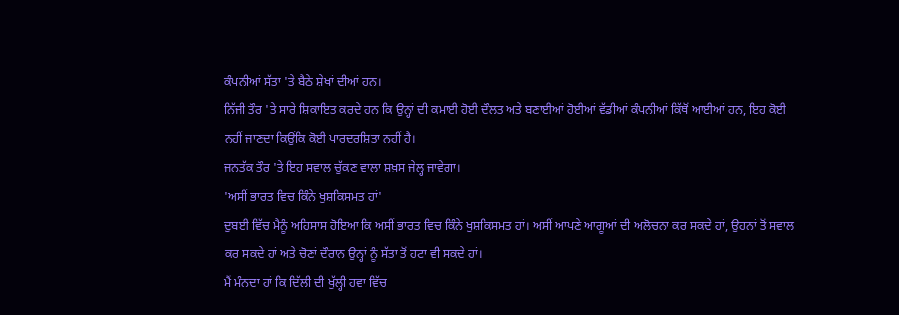ਕੰਪਨੀਆਂ ਸੱਤਾ 'ਤੇ ਬੈਠੇ ਸ਼ੇਖਾਂ ਦੀਆਂ ਹਨ।
ਨਿੱਜੀ ਤੌਰ 'ਤੇ ਸਾਰੇ ਸ਼ਿਕਾਇਤ ਕਰਦੇ ਹਨ ਕਿ ਉਨ੍ਹਾਂ ਦੀ ਕਮਾਈ ਹੋਈ ਦੌਲਤ ਅਤੇ ਬਣਾਈਆਂ ਹੋਈਆਂ ਵੱਡੀਆਂ ਕੰਪਨੀਆਂ ਕਿੱਥੋਂ ਆਈਆਂ ਹਨ, ਇਹ ਕੋਈ ਨਹੀਂ ਜਾਣਦਾ ਕਿਉਂਕਿ ਕੋਈ ਪਾਰਦਰਸ਼ਿਤਾ ਨਹੀਂ ਹੈ।
ਜਨਤੱਕ ਤੌਰ 'ਤੇ ਇਹ ਸਵਾਲ ਚੁੱਕਣ ਵਾਲਾ ਸ਼ਖ਼ਸ ਜੇਲ੍ਹ ਜਾਵੇਗਾ।
'ਅਸੀਂ ਭਾਰਤ ਵਿਚ ਕਿੰਨੇ ਖੁਸ਼ਕਿਸਮਤ ਹਾਂ'
ਦੁਬਈ ਵਿੱਚ ਮੈਨੂੰ ਅਹਿਸਾਸ ਹੋਇਆ ਕਿ ਅਸੀਂ ਭਾਰਤ ਵਿਚ ਕਿੰਨੇ ਖੁਸ਼ਕਿਸਮਤ ਹਾਂ। ਅਸੀਂ ਆਪਣੇ ਆਗੂਆਂ ਦੀ ਅਲੋਚਨਾ ਕਰ ਸਕਦੇ ਹਾਂ, ਉਹਨਾਂ ਤੋਂ ਸਵਾਲ ਕਰ ਸਕਦੇ ਹਾਂ ਅਤੇ ਚੋਣਾਂ ਦੌਰਾਨ ਉਨ੍ਹਾਂ ਨੂੰ ਸੱਤਾ ਤੋਂ ਹਟਾ ਵੀ ਸਕਦੇ ਹਾਂ।
ਮੈਂ ਮੰਨਦਾ ਹਾਂ ਕਿ ਦਿੱਲੀ ਦੀ ਖੁੱਲ੍ਹੀ ਹਵਾ ਵਿੱਚ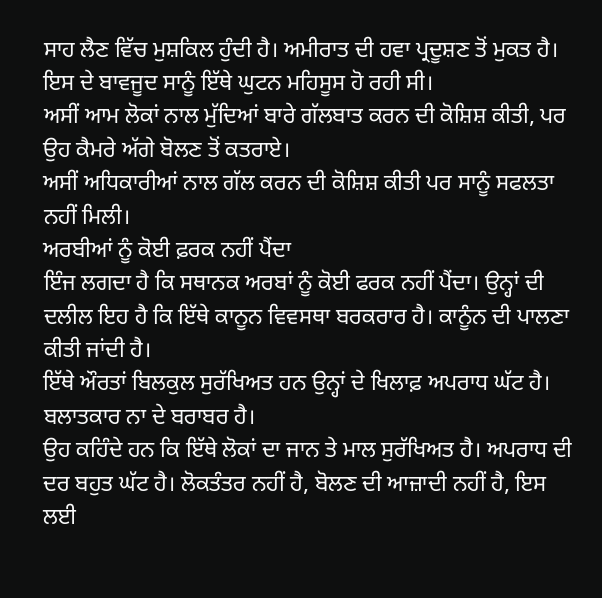ਸਾਹ ਲੈਣ ਵਿੱਚ ਮੁਸ਼ਕਿਲ ਹੁੰਦੀ ਹੈ। ਅਮੀਰਾਤ ਦੀ ਹਵਾ ਪ੍ਰਦੂਸ਼ਣ ਤੋਂ ਮੁਕਤ ਹੈ। ਇਸ ਦੇ ਬਾਵਜੂਦ ਸਾਨੂੰ ਇੱਥੇ ਘੁਟਨ ਮਹਿਸੂਸ ਹੋ ਰਹੀ ਸੀ।
ਅਸੀਂ ਆਮ ਲੋਕਾਂ ਨਾਲ ਮੁੱਦਿਆਂ ਬਾਰੇ ਗੱਲਬਾਤ ਕਰਨ ਦੀ ਕੋਸ਼ਿਸ਼ ਕੀਤੀ, ਪਰ ਉਹ ਕੈਮਰੇ ਅੱਗੇ ਬੋਲਣ ਤੋਂ ਕਤਰਾਏ।
ਅਸੀਂ ਅਧਿਕਾਰੀਆਂ ਨਾਲ ਗੱਲ ਕਰਨ ਦੀ ਕੋਸ਼ਿਸ਼ ਕੀਤੀ ਪਰ ਸਾਨੂੰ ਸਫਲਤਾ ਨਹੀਂ ਮਿਲੀ।
ਅਰਬੀਆਂ ਨੂੰ ਕੋਈ ਫ਼ਰਕ ਨਹੀਂ ਪੈਂਦਾ
ਇੰਜ ਲਗਦਾ ਹੈ ਕਿ ਸਥਾਨਕ ਅਰਬਾਂ ਨੂੰ ਕੋਈ ਫਰਕ ਨਹੀਂ ਪੈਂਦਾ। ਉਨ੍ਹਾਂ ਦੀ ਦਲੀਲ ਇਹ ਹੈ ਕਿ ਇੱਥੇ ਕਾਨੂਨ ਵਿਵਸਥਾ ਬਰਕਰਾਰ ਹੈ। ਕਾਨੂੰਨ ਦੀ ਪਾਲਣਾ ਕੀਤੀ ਜਾਂਦੀ ਹੈ।
ਇੱਥੇ ਔਰਤਾਂ ਬਿਲਕੁਲ ਸੁਰੱਖਿਅਤ ਹਨ ਉਨ੍ਹਾਂ ਦੇ ਖਿਲਾਫ਼ ਅਪਰਾਧ ਘੱਟ ਹੈ। ਬਲਾਤਕਾਰ ਨਾ ਦੇ ਬਰਾਬਰ ਹੈ।
ਉਹ ਕਹਿੰਦੇ ਹਨ ਕਿ ਇੱਥੇ ਲੋਕਾਂ ਦਾ ਜਾਨ ਤੇ ਮਾਲ ਸੁਰੱਖਿਅਤ ਹੈ। ਅਪਰਾਧ ਦੀ ਦਰ ਬਹੁਤ ਘੱਟ ਹੈ। ਲੋਕਤੰਤਰ ਨਹੀਂ ਹੈ, ਬੋਲਣ ਦੀ ਆਜ਼ਾਦੀ ਨਹੀਂ ਹੈ, ਇਸ ਲਈ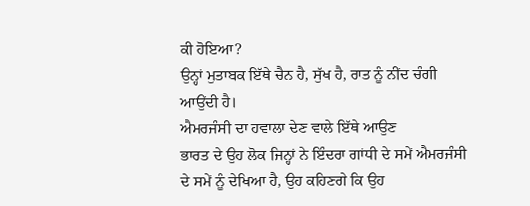ਕੀ ਹੋਇਆ?
ਉਨ੍ਹਾਂ ਮੁਤਾਬਕ ਇੱਥੇ ਚੈਨ ਹੈ, ਸੁੱਖ ਹੈ, ਰਾਤ ਨੂੰ ਨੀਂਦ ਚੰਗੀ ਆਉਂਦੀ ਹੈ।
ਐਮਰਜੰਸੀ ਦਾ ਹਵਾਲਾ ਦੇਣ ਵਾਲੇ ਇੱਥੇ ਆਉਣ
ਭਾਰਤ ਦੇ ਉਹ ਲੋਕ ਜਿਨ੍ਹਾਂ ਨੇ ਇੰਦਰਾ ਗਾਂਧੀ ਦੇ ਸਮੇਂ ਐਮਰਜੰਸੀ ਦੇ ਸਮੇਂ ਨੂੰ ਦੇਖਿਆ ਹੈ, ਉਹ ਕਹਿਣਗੇ ਕਿ ਉਹ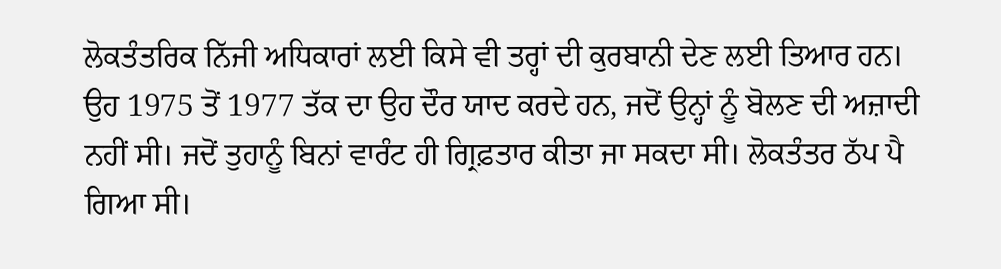ਲੋਕਤੰਤਰਿਕ ਨਿੱਜੀ ਅਧਿਕਾਰਾਂ ਲਈ ਕਿਸੇ ਵੀ ਤਰ੍ਹਾਂ ਦੀ ਕੁਰਬਾਨੀ ਦੇਣ ਲਈ ਤਿਆਰ ਹਨ।
ਉਹ 1975 ਤੋਂ 1977 ਤੱਕ ਦਾ ਉਹ ਦੌਰ ਯਾਦ ਕਰਦੇ ਹਨ, ਜਦੋਂ ਉਨ੍ਹਾਂ ਨੂੰ ਬੋਲਣ ਦੀ ਅਜ਼ਾਦੀ ਨਹੀਂ ਸੀ। ਜਦੋਂ ਤੁਹਾਨੂੰ ਬਿਨਾਂ ਵਾਰੰਟ ਹੀ ਗ੍ਰਿਫ਼ਤਾਰ ਕੀਤਾ ਜਾ ਸਕਦਾ ਸੀ। ਲੋਕਤੰਤਰ ਠੱਪ ਪੈ ਗਿਆ ਸੀ।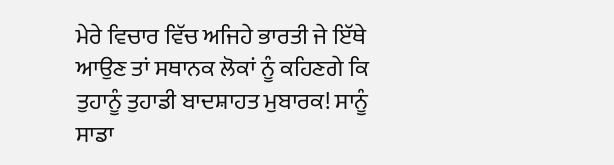ਮੇਰੇ ਵਿਚਾਰ ਵਿੱਚ ਅਜਿਹੇ ਭਾਰਤੀ ਜੇ ਇੱਥੇ ਆਉਣ ਤਾਂ ਸਥਾਨਕ ਲੋਕਾਂ ਨੂੰ ਕਹਿਣਗੇ ਕਿ ਤੁਹਾਨੂੰ ਤੁਹਾਡੀ ਬਾਦਸ਼ਾਹਤ ਮੁਬਾਰਕ! ਸਾਨੂੰ ਸਾਡਾ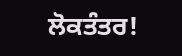ਲੋਕਤੰਤਰ!